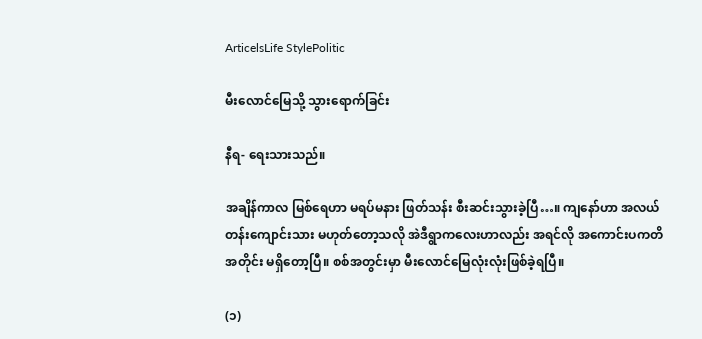ArticelsLife StylePolitic

မီးလောင်မြေသို့ သွားရောက်ခြင်း

နီရ- ရေးသားသည်။

အချိန်ကာလ မြစ်ရေဟာ မရပ်မနား ဖြတ်သန်း စီးဆင်းသွားခဲ့ပြီ…။ ကျနော်ဟာ အလယ်တန်းကျောင်းသား မဟုတ်တော့သလို အဲဒီရွာကလေးဟာလည်း အရင်လို အကောင်းပကတိအတိုင်း မရှိတော့ပြီ။ စစ်အတွင်းမှာ မီးလောင်မြေလုံးလုံးဖြစ်ခဲ့ရပြီ။

(၁)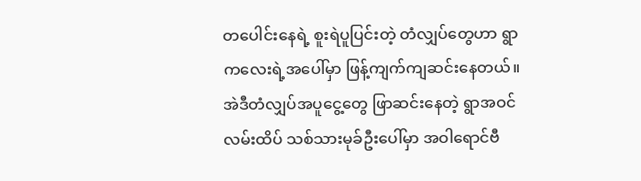တပေါင်းနေရဲ့ စူးရဲပူပြင်းတဲ့ တံလျှပ်တွေဟာ ရွာကလေးရဲ့အပေါ်မှာ ဖြန့်ကျက်ကျဆင်းနေတယ်။ အဲဒီတံလျှပ်အပူငွေ့တွေ ဖြာဆင်းနေတဲ့ ရွာအဝင်လမ်းထိပ် သစ်သားမုခ်ဦးပေါ်မှာ အဝါရောင်ဗီ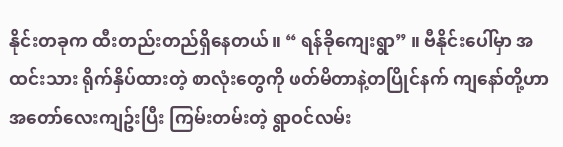နိုင်းတခုက ထီးတည်းတည်ရှိနေတယ်။ “ ရန်ခိုကျေးရွာ” ။ ဗီနိုင်းပေါ်မှာ အထင်းသား ရိုက်နှိပ်ထားတဲ့ စာလုံးတွေကို ဖတ်မိတာနဲ့တပြိုင်နက် ကျနော်တို့ဟာ အတော်လေးကျဥ်းပြီး ကြမ်းတမ်းတဲ့ ရွာဝင်လမ်း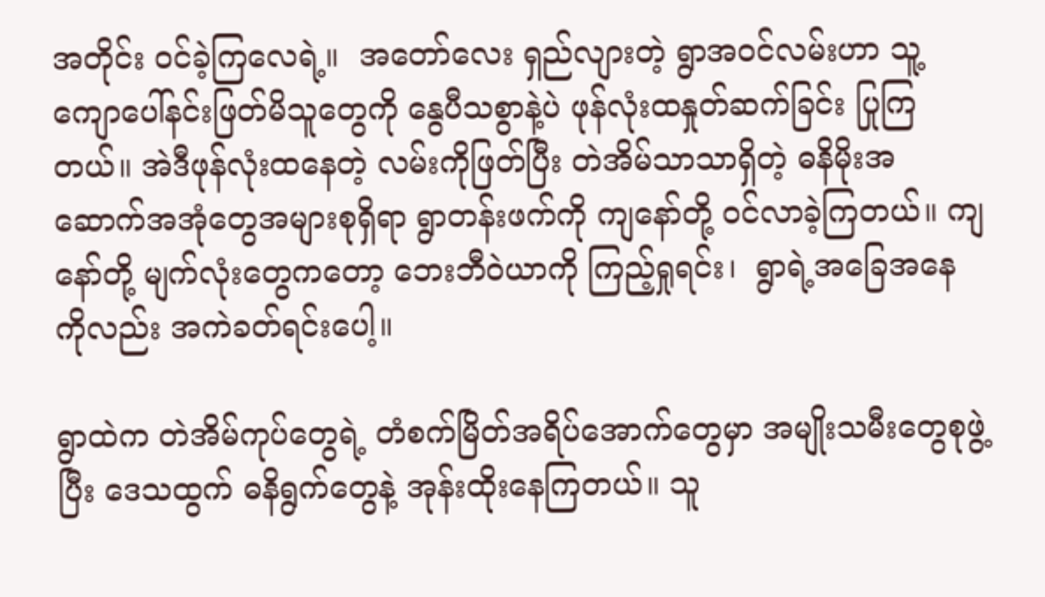အတိုင်း ဝင်ခဲ့ကြလေရဲ့။  အတော်လေး ရှည်လျားတဲ့ ရွာအဝင်လမ်းဟာ သူ့ကျောပေါ်နင်းဖြတ်မိသူတွေကို နွေပီသစွာနဲ့ပဲ ဖုန်လုံးထနှုတ်ဆက်ခြင်း ပြုကြတယ်။ အဲဒီဖုန်လုံးထနေတဲ့ လမ်းကိုဖြတ်ပြီး တဲအိမ်သာသာရှိတဲ့ ဓနိမိုးအဆောက်အအုံတွေအများစုရှိရာ ရွာတန်းဖက်ကို ကျနော်တို့ ဝင်လာခဲ့ကြတယ်။ ကျနော်တို့ မျက်လုံးတွေကတော့ ဘေးဘီဝဲယာကို ကြည့်ရှုရင်း၊  ရွာရဲ့အခြေအနေကိုလည်း အကဲခတ်ရင်းပေါ့။

ရွာထဲက တဲအိမ်ကုပ်တွေရဲ့ တံစက်မြိတ်အရိပ်အောက်တွေမှာ အမျိုးသမီးတွေစုဖွဲ့ပြီး ဒေသထွက် ဓနိရွက်တွေနဲ့ အုန်းထိုးနေကြတယ်။ သူ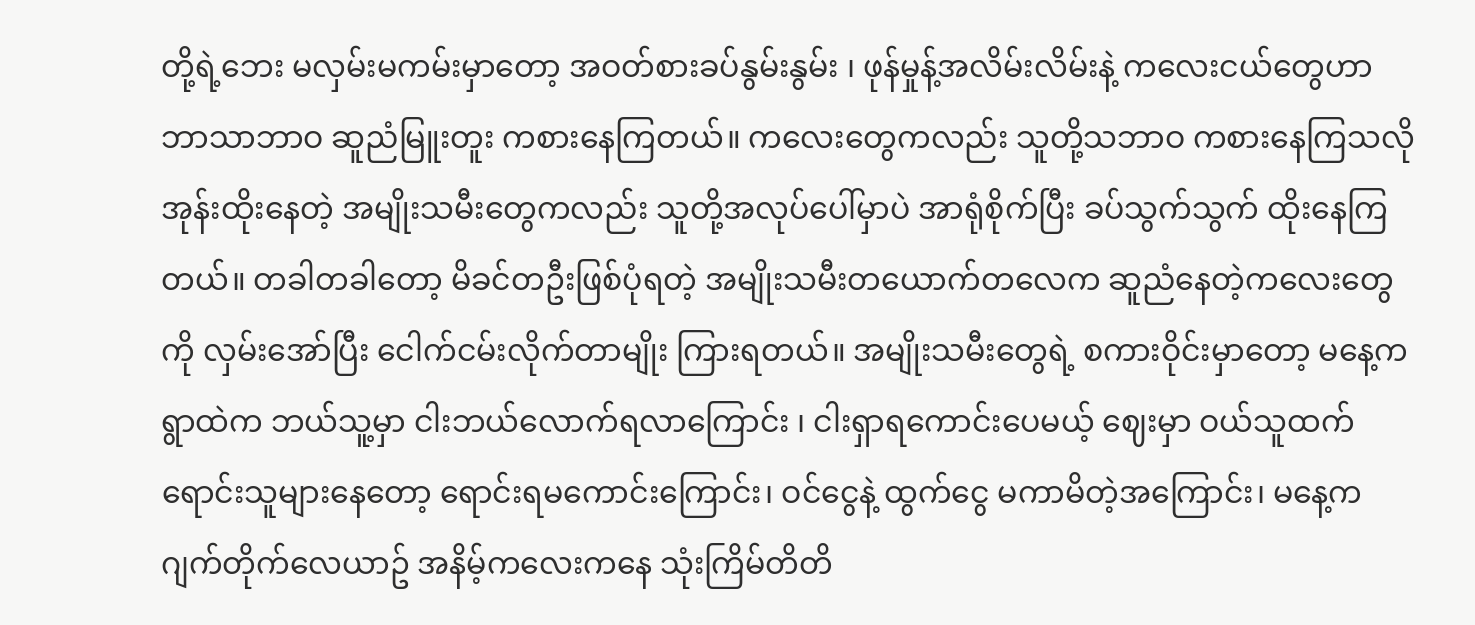တို့ရဲ့ဘေး မလှမ်းမကမ်းမှာတော့ အဝတ်စားခပ်နွမ်းနွမ်း ၊ ဖုန်မှုန့်အလိမ်းလိမ်းနဲ့ ကလေးငယ်တွေဟာ ဘာသာဘာဝ ဆူညံမြူးတူး ကစားနေကြတယ်။ ကလေးတွေကလည်း သူတို့သဘာဝ ကစားနေကြသလို အုန်းထိုးနေတဲ့ အမျိုးသမီးတွေကလည်း သူတို့အလုပ်ပေါ်မှာပဲ အာရုံစိုက်ပြီး ခပ်သွက်သွက် ထိုးနေကြတယ်။ တခါတခါတော့ မိခင်တဦးဖြစ်ပုံရတဲ့ အမျိုးသမီးတယောက်တလေက ဆူညံနေတဲ့ကလေးတွေကို လှမ်းအော်ပြီး ငေါက်ငမ်းလိုက်တာမျိုး ကြားရတယ်။ အမျိုးသမီးတွေရဲ့ စကားဝိုင်းမှာတော့ မနေ့က ရွာထဲက ဘယ်သူ့မှာ ငါးဘယ်လောက်ရလာကြောင်း ၊ ငါးရှာရကောင်းပေမယ့် ဈေးမှာ ဝယ်သူထက် ရောင်းသူများနေတော့ ရောင်းရမကောင်းကြောင်း၊ ဝင်ငွေနဲ့ ထွက်ငွေ မကာမိတဲ့အကြောင်း၊ မနေ့က ဂျက်တိုက်လေယာဥ် အနိမ့်ကလေးကနေ သုံးကြိမ်တိတိ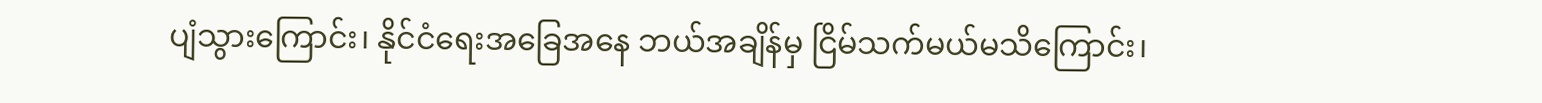ပျံသွားကြောင်း၊ နိုင်ငံရေးအခြေအနေ ဘယ်အချိန်မှ ငြိမ်သက်မယ်မသိကြောင်း၊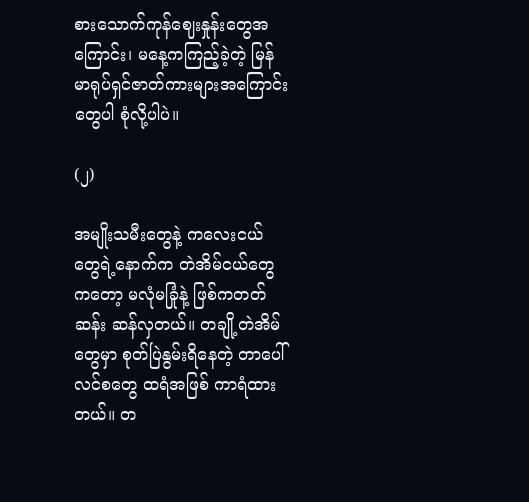စားသောက်ကုန်ဈေးနှုန်းတွေအကြောင်း၊ မနေ့ကကြည့်ခဲ့တဲ့ မြန်မာရုပ်ရှင်ဇာတ်ကားများအကြောင်းတွေပါ စုံလို့ပါပဲ။

(၂)

အမျိုးသမီးတွေနဲ့ ကလေးငယ်တွေရဲ့နောက်က တဲအိမ်ငယ်တွေကတော့ မလုံမခြုံနဲ့ ဖြစ်ကတတ်ဆန်း ဆန်လှတယ်။ တချို့တဲအိမ်တွေမှာ စုတ်ပြဲနွမ်းရိနေတဲ့ တာပေါ်လင်စတွေ ထရံအဖြစ် ကာရံထားတယ်။ တ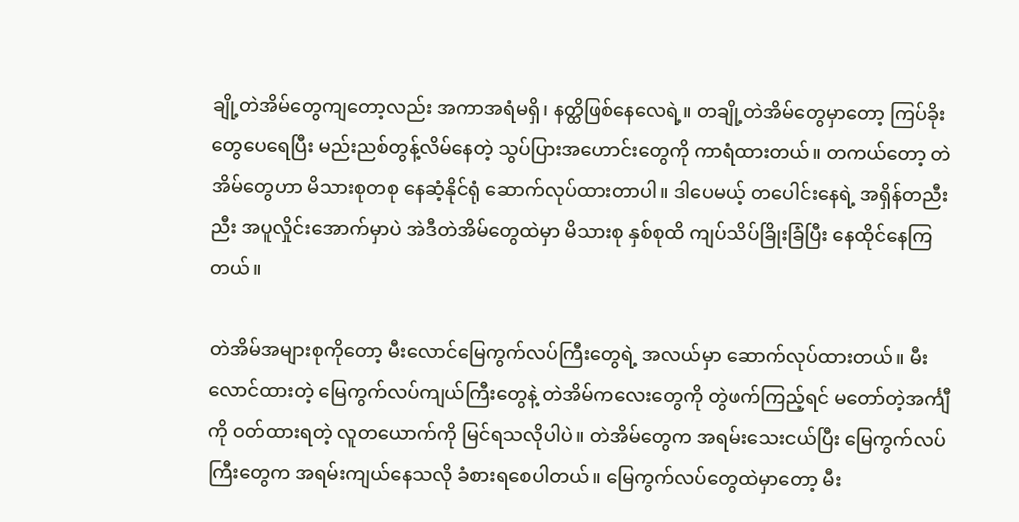ချို့တဲအိမ်တွေကျတော့လည်း အကာအရံမရှိ၊ နတ္ထိဖြစ်နေလေရဲ့။ တချို့တဲအိမ်တွေမှာတော့ ကြပ်ခိုးတွေပေရေပြီး မည်းညစ်တွန့်လိမ်နေတဲ့ သွပ်ပြားအဟောင်းတွေကို ကာရံထားတယ်။ တကယ်တော့ တဲအိမ်တွေဟာ မိသားစုတစု နေဆံ့နိုင်ရုံ ဆောက်လုပ်ထားတာပါ။ ဒါပေမယ့် တပေါင်းနေရဲ့ အရှိန်တညီးညီး အပူလှိုင်းအောက်မှာပဲ အဲဒီတဲအိမ်တွေထဲမှာ မိသားစု နှစ်စုထိ ကျပ်သိပ်ခြိုးခြံပြီး နေထိုင်နေကြတယ်။

တဲအိမ်အများစုကိုတော့ မီးလောင်မြေကွက်လပ်ကြီးတွေရဲ့ အလယ်မှာ ဆောက်လုပ်ထားတယ်။ မီးလောင်ထားတဲ့ မြေကွက်လပ်ကျယ်ကြီးတွေနဲ့ တဲအိမ်ကလေးတွေကို တွဲဖက်ကြည့်ရင် မတော်တဲ့အင်္ကျီကို ဝတ်ထားရတဲ့ လူတယောက်ကို မြင်ရသလိုပါပဲ။ တဲအိမ်တွေက အရမ်းသေးငယ်ပြီး မြေကွက်လပ်ကြီးတွေက အရမ်းကျယ်နေသလို ခံစားရစေပါတယ်။ မြေကွက်လပ်တွေထဲမှာတော့ မီး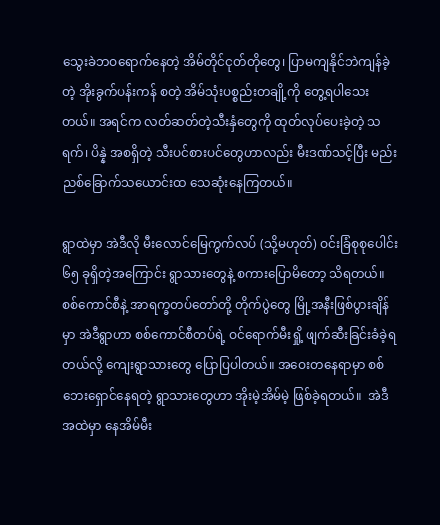သွေးခဲဘဝရောက်နေတဲ့ အိမ်တိုင်ငုတ်တိုတွေ၊ ပြာမကျနိုင်ဘဲကျန်ခဲ့တဲ့ အိုးခွက်ပန်းကန် စတဲ့ အိမ်သုံးပစ္စည်းတချို့ကို တွေ့ရပါသေးတယ်။ အရင်က လတ်ဆတ်တဲ့သီးနှံတွေကို ထုတ်လုပ်ပေးခဲ့တဲ့ သရက်၊ ပိန္နဲ အစရှိတဲ့ သီးပင်စားပင်တွေဟာလည်း မီးဒဏ်သင့်ပြီး မည်းညစ်ခြောက်သယောင်းထ သေဆုံးနေကြတယ်။

ရွာထဲမှာ အဲဒီလို မီးလောင်မြေကွက်လပ် (သို့မဟုတ်) ဝင်းခြံစုစုပေါင်း ၆၅ ခုရှိတဲ့အကြောင်း ရွာသားတွေနဲ့ စကားပြောမိတော့ သိရတယ်။ စစ်ကောင်စီနဲ့ အာရက္ခတပ်တော်တို့ တိုက်ပွဲတွေ မြို့အနီးဖြစ်ပွားချိန်မှာ အဲဒီရွာဟာ စစ်ကောင်စီတပ်ရဲ့ ဝင်ရောက်မီးရှို့ ဖျက်ဆီးခြင်းခံခဲ့ရတယ်လို့ ကျေးရွာသားတွေ ပြောပြပါတယ်။ အဝေးတနေရာမှာ စစ်ဘေးရှောင်နေရတဲ့ ရွာသားတွေဟာ အိုးမဲ့အိမ်မဲ့ ဖြစ်ခဲ့ရတယ်။  အဲဒီအထဲမှာ နေအိမ်မီး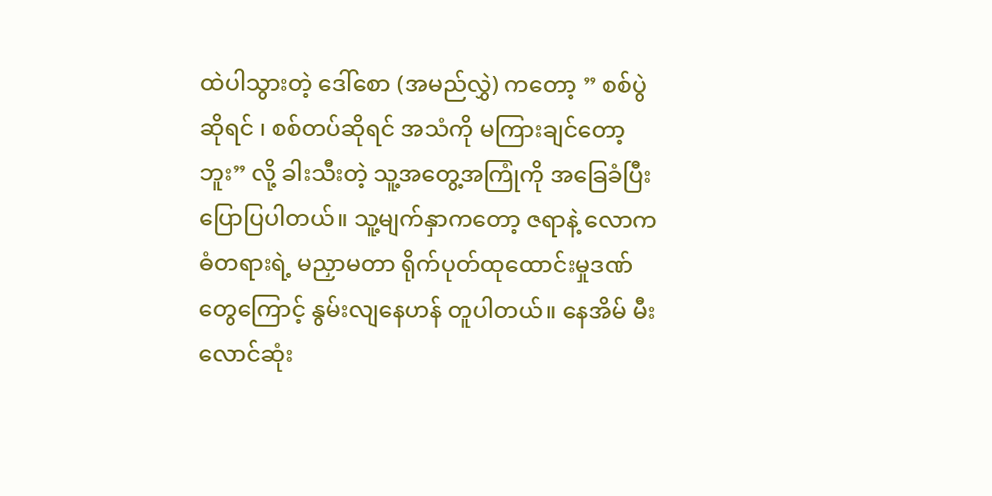ထဲပါသွားတဲ့ ဒေါ်စော (အမည်လွှဲ) ကတော့ ” စစ်ပွဲဆိုရင် ၊ စစ်တပ်ဆိုရင် အသံကို မကြားချင်တော့ဘူး” လို့ ခါးသီးတဲ့ သူ့အတွေ့အကြုံကို အခြေခံပြီး ပြောပြပါတယ်။ သူ့မျက်နှာကတော့ ဇရာနဲ့ လောကဓံတရားရဲ့ မညှာမတာ ရိုက်ပုတ်ထုထောင်းမှုဒဏ်တွေကြောင့် နွမ်းလျနေဟန် တူပါတယ်။ နေအိမ် မီးလောင်ဆုံး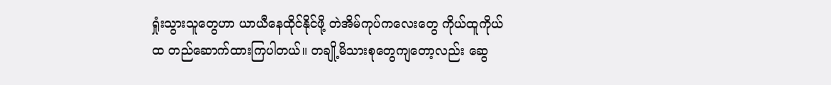ရှုံးသွားသူတွေဟာ ယာယီနေထိုင်နိုင်ဖို့ တဲအိမ်ကုပ်ကလေးတွေ ကိုယ်ထူကိုယ်ထ တည်ဆောက်ထားကြပါတယ်။ တချို့မိသားစုတွေကျတော့လည်း ဆွေ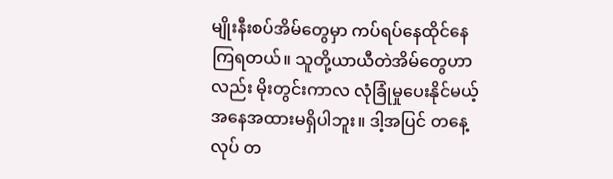မျိုးနီးစပ်အိမ်တွေမှာ ကပ်ရပ်နေထိုင်နေကြရတယ်။ သူတို့ယာယီတဲအိမ်တွေဟာလည်း မိုးတွင်းကာလ လုံခြုံမှုပေးနိုင်မယ့် အနေအထားမရှိပါဘူး။ ဒါ့အပြင် တနေ့လုပ် တ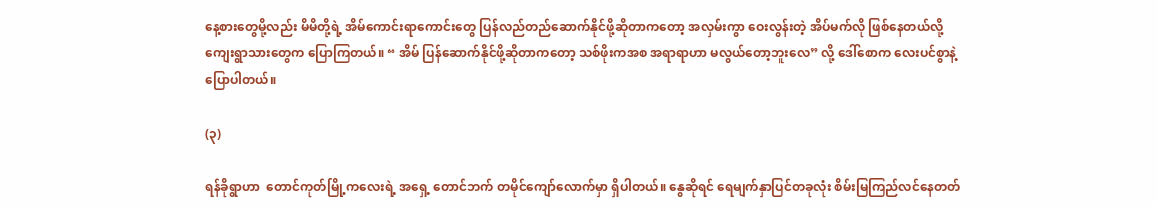နေ့စားတွေမို့လည်း မိမိတို့ရဲ့ အိမ်ကောင်းရာကောင်းတွေ ပြန်လည်တည်ဆောက်နိုင်ဖို့ဆိုတာကတော့ အလှမ်းကွာ ဝေးလွန်းတဲ့ အိပ်မက်လို ဖြစ်နေတယ်လို့ ကျေးရွာသားတွေက ပြောကြတယ်။ “ အိမ် ပြန်ဆောက်နိုင်ဖို့ဆိုတာကတော့ သစ်ဖိုးကအစ အရာရာဟာ မလွယ်တော့ဘူးလေ” လို့ ဒေါ်စောက လေးပင်စွာနဲ့ ပြောပါတယ်။

(၃)

ရန်ခိုရွာဟာ  တောင်ကုတ်မြို့ကလေးရဲ့ အရှေ့ တောင်ဘက် တမိုင်ကျော်လောက်မှာ ရှိပါတယ်။ နွေဆိုရင် ရေမျက်နှာပြင်တခုလုံး စိမ်းမြကြည်လင်နေတတ်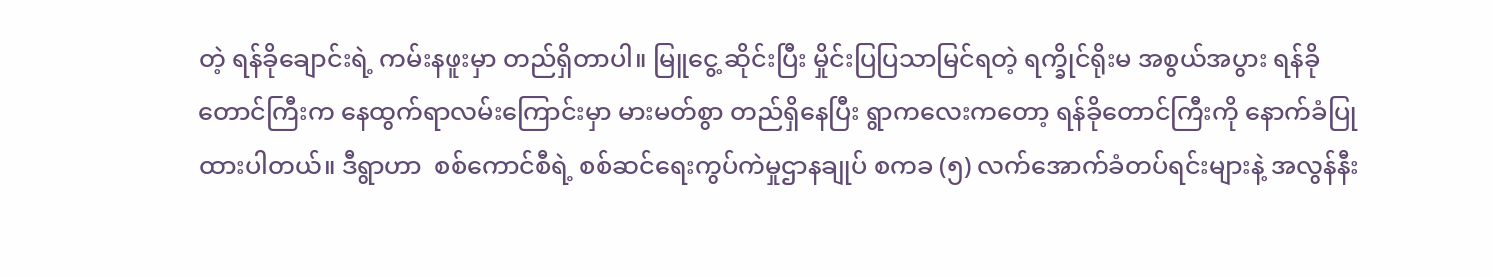တဲ့ ရန်ခိုချောင်းရဲ့ ကမ်းနဖူးမှာ တည်ရှိတာပါ။ မြူငွေ့ ဆိုင်းပြီး မှိုင်းပြပြသာမြင်ရတဲ့ ရက္ခိုင်ရိုးမ အစွယ်အပွား ရန်ခိုတောင်ကြီးက နေထွက်ရာလမ်းကြောင်းမှာ မားမတ်စွာ တည်ရှိနေပြီး ရွာကလေးကတော့ ရန်ခိုတောင်ကြီးကို နောက်ခံပြုထားပါတယ်။ ဒီရွာဟာ  စစ်ကောင်စီရဲ့ စစ်ဆင်ရေးကွပ်ကဲမှုဌာနချုပ် စကခ (၅) လက်အောက်ခံတပ်ရင်းများနဲ့ အလွန်နီး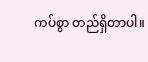ကပ်စွာ တည်ရှိတာပါ။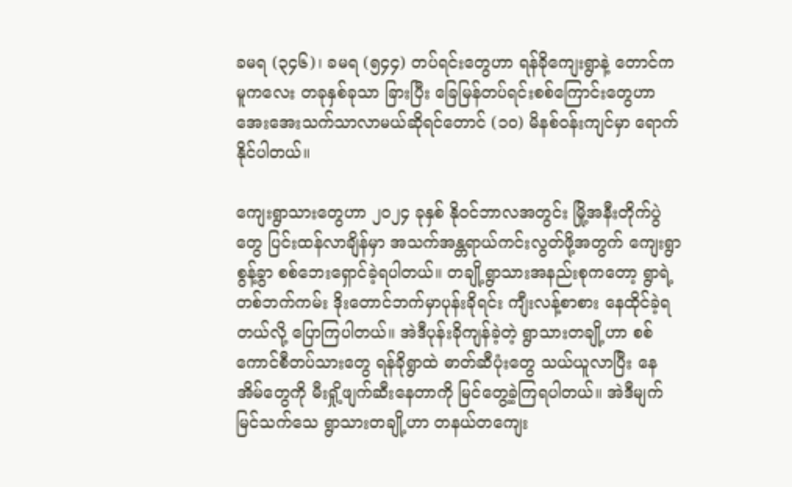ခမရ (၃၄၆)၊ ခမရ (၅၄၄) တပ်ရင်းတွေဟာ ရန်ခိုကျေးရွာနဲ့ တောင်ကမူကလေး တခုနှစ်ခုသာ ခြားပြီး ခြေမြန်တပ်ရင်းစစ်ကြောင်းတွေဟာ အေးအေးသက်သာလာမယ်ဆိုရင်တောင် (၁၀) မိနစ်ဝန်းကျင်မှာ ရောက်နိုင်ပါတယ်။

ကျေးရွာသားတွေဟာ ၂၀၂၄ ခုနှစ် နိုဝင်ဘာလအတွင်း မြို့အနီးတိုက်ပွဲတွေ ပြင်းထန်လာချိန်မှာ အသက်အန္တရာယ်ကင်းလွတ်ဖို့အတွက် ကျေးရွာစွန့်ခွာ စစ်ဘေးရှောင်ခဲ့ရပါတယ်။ တချို့ရွာသားအနည်းစုကတော့ ရွာရဲ့တစ်ဘက်ကမ်း ဒိုးတောင်ဘက်မှာပုန်းခိုရင်း ကျီးလန့်စာစား နေထိုင်ခဲ့ရတယ်လို့ ပြောကြပါတယ်။ အဲဒီပုန်းခိုကျန်ခဲ့တဲ့ ရွာသားတချို့ဟာ စစ်ကောင်စီတပ်သားတွေ ရန်ခိုရွာထဲ ဓာတ်ဆီပုံးတွေ သယ်ယူလာပြီး နေအိမ်တွေကို မီးရှို့ဖျက်ဆီးနေတာကို မြင်တွေ့ခဲ့ကြရပါတယ်။ အဲဒီမျက်မြင်သက်သေ ရွာသားတချို့ဟာ တနယ်တကျေး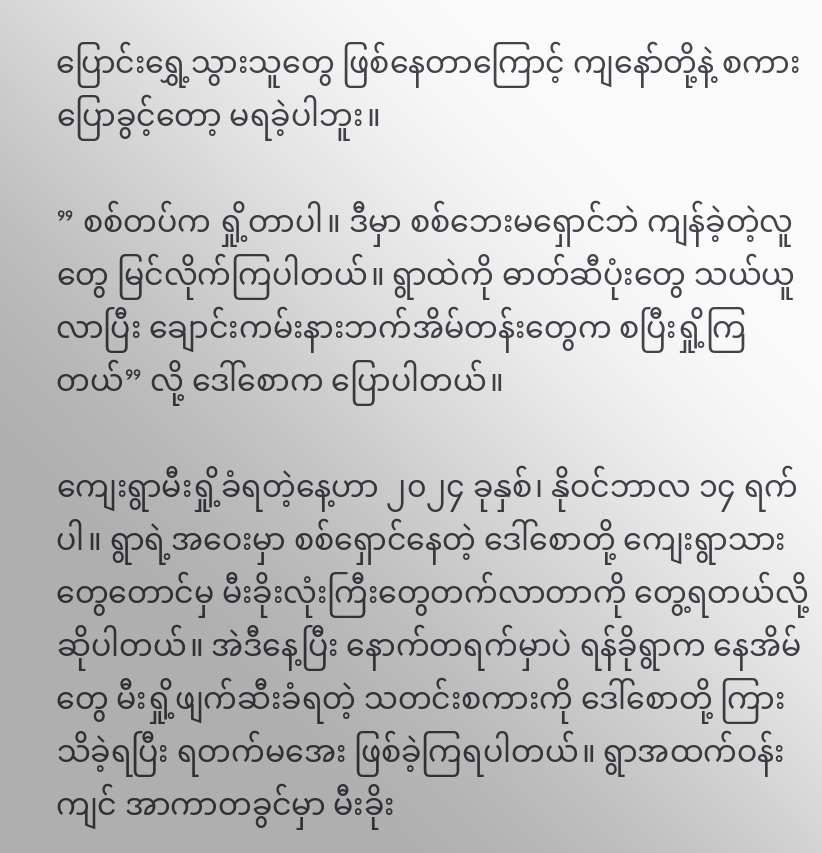ပြောင်းရွှေ့သွားသူတွေ ဖြစ်နေတာကြောင့် ကျနော်တို့နဲ့ စကားပြောခွင့်တော့ မရခဲ့ပါဘူး။

” စစ်တပ်က ရှို့တာပါ။ ဒီမှာ စစ်ဘေးမရှောင်ဘဲ ကျန်ခဲ့တဲ့လူတွေ မြင်လိုက်ကြပါတယ်။ ရွာထဲကို ဓာတ်ဆီပုံးတွေ သယ်ယူလာပြီး ချောင်းကမ်းနားဘက်အိမ်တန်းတွေက စပြီးရှို့ကြတယ်” လို့ ဒေါ်စောက ပြောပါတယ်။

ကျေးရွာမီးရှို့ခံရတဲ့နေ့ဟာ ၂၀၂၄ ခုနှစ်၊ နိုဝင်ဘာလ ၁၄ ရက်ပါ။ ရွာရဲ့အဝေးမှာ စစ်ရှောင်နေတဲ့ ဒေါ်စောတို့ ကျေးရွာသားတွေတောင်မှ မီးခိုးလုံးကြီးတွေတက်လာတာကို တွေ့ရတယ်လို့ ဆိုပါတယ်။ အဲဒီနေ့ပြီး နောက်တရက်မှာပဲ ရန်ခိုရွာက နေအိမ်တွေ မီးရှို့ဖျက်ဆီးခံရတဲ့ သတင်းစကားကို ဒေါ်စောတို့ ကြားသိခဲ့ရပြီး ရတက်မအေး ဖြစ်ခဲ့ကြရပါတယ်။ ရွာအထက်ဝန်းကျင် အာကာတခွင်မှာ မီးခိုး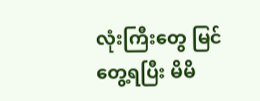လုံးကြီးတွေ မြင်တွေ့ရပြီး မိမိ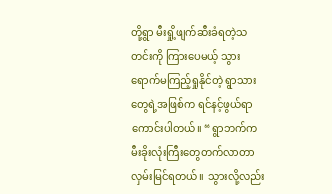တို့ရွာ မီးရှို့ဖျက်ဆီးခံရတဲ့သတင်းကို ကြားပေမယ့် သွားရောက်မကြည့်ရှုနိုင်တဲ့ ရွာသားတွေရဲ့အဖြစ်က ရင်နင့်ဖွယ်ရာ ကောင်းပါတယ်။ “ ရွာဘက်က မီးခိုးလုံးကြီးတွေတက်လာတာ လှမ်းမြင်ရတယ်။  သွားလို့လည်း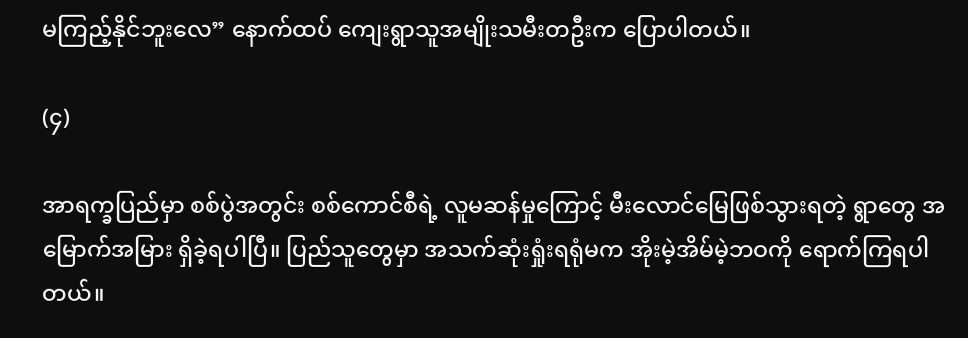မကြည့်နိုင်ဘူးလေ” နောက်ထပ် ကျေးရွာသူအမျိုးသမီးတဦးက ပြောပါတယ်။

(၄)

အာရက္ခပြည်မှာ စစ်ပွဲအတွင်း စစ်ကောင်စီရဲ့ လူမဆန်မှုကြောင့် မီးလောင်မြေဖြစ်သွားရတဲ့ ရွာတွေ အမြောက်အမြား ရှိခဲ့ရပါပြီ။ ပြည်သူတွေမှာ အသက်ဆုံးရှုံးရရုံမက အိုးမဲ့အိမ်မဲ့ဘဝကို ရောက်ကြရပါတယ်။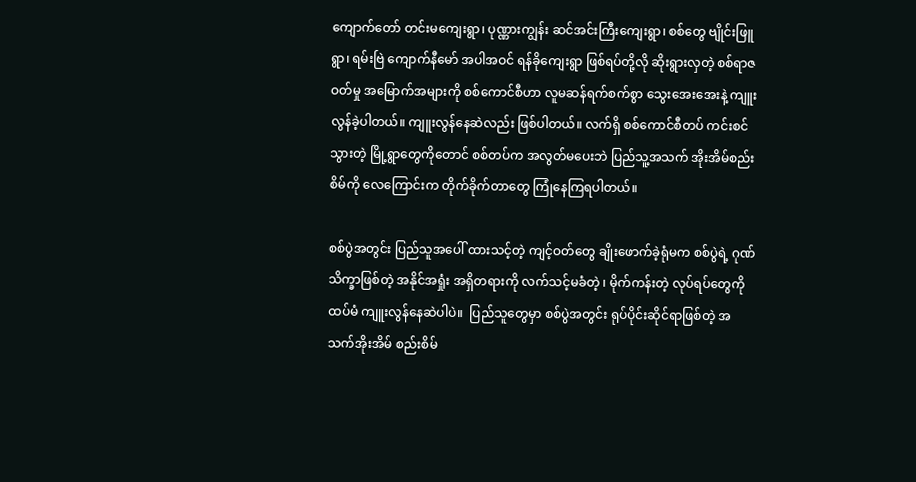ကျောက်တော် တင်းမကျေးရွာ၊ ပုဏ္ဏားကျွန်း ဆင်အင်းကြီးကျေးရွာ၊ စစ်တွေ ဗျိုင်းဖြူရွာ၊ ရမ်းဗြဲ ကျောက်နီမော် အပါအဝင် ရန်ခိုကျေးရွာ ဖြစ်ရပ်တို့လို ဆိုးရွားလှတဲ့ စစ်ရာဇဝတ်မှု အမြောက်အများကို စစ်ကောင်စီဟာ လူမဆန်ရက်စက်စွာ သွေးအေးအေးနဲ့ ကျူးလွန်ခဲ့ပါတယ်။ ကျူးလွန်နေဆဲလည်း ဖြစ်ပါတယ်။ လက်ရှိ စစ်ကောင်စီတပ် ကင်းစင်သွားတဲ့ မြို့ရွာတွေကိုတောင် စစ်တပ်က အလွတ်မပေးဘဲ ပြည်သူ့အသက် အိုးအိမ်စည်းစိမ်ကို လေကြောင်းက တိုက်ခိုက်တာတွေ ကြုံနေကြရပါတယ်။

စစ်ပွဲအတွင်း ပြည်သူအပေါ် ထားသင့်တဲ့ ကျင့်ဝတ်တွေ ချိုးဖောက်ခဲ့ရုံမက စစ်ပွဲရဲ့ ဂုဏ်သိက္ခာဖြစ်တဲ့ အနိုင်အရှုံး အရှိတရားကို လက်သင့်မခံတဲ့ ၊ မိုက်ကန်းတဲ့ လုပ်ရပ်တွေကို ထပ်မံ ကျူးလွန်နေဆဲပါပဲ။  ပြည်သူတွေမှာ စစ်ပွဲအတွင်း ရုပ်ပိုင်းဆိုင်ရာဖြစ်တဲ့ အသက်အိုးအိမ် စည်းစိမ်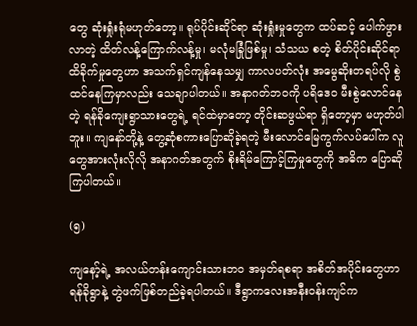တွေ ဆုံးရှုံးရုံမဟုတ်တော့။ ရုပ်ပိုင်းဆိုင်ရာ ဆုံးရှုံးမှုတွေက ထပ်ဆင့် ပေါက်ဖွားလာတဲ့ ထိတ်လန့်ကြောက်လန့်မှု၊ မလုံမခြုံဖြစ်မှု၊ သံသယ စတဲ့ စိတ်ပိုင်းဆိုင်ရာ ထိခိုက်မှုတွေဟာ အသက်ရှင်ကျန်နေသမျှ ကာလပတ်လုံး အမွေဆိုးတရပ်လို စွဲထင်နေကြမှာလည်း သေချာပါတယ်။ အနာဂတ်ဘဝကို ပရိဒေဝ မီးစွဲလောင်နေတဲ့ ရန်ခိုကျေးရွာသားတွေရဲ့ ရင်ထဲမှာတော့ တိုင်းဆဖွယ်ရာ ရှိတော့မှာ မဟုတ်ပါဘူး။ ကျနော်တို့နဲ့ တွေ့ဆုံစကားပြောဆိုခဲ့ရတဲ့ မီးလောင်မြေကွက်လပ်ပေါ်က လူတွေအားလုံးလိုလို အနာဂတ်အတွက် စိုးရိမ်ကြောင့်ကြမှုတွေကို အဓိက ပြောဆိုကြပါတယ်။

(၅)

ကျနော့်ရဲ့ အလယ်တန်းကျောင်းသားဘဝ အမှတ်ရစရာ အစိတ်အပိုင်းတွေဟာ ရန်ခိုရွာနဲ့ တွဲဖက်ဖြစ်တည်ခဲ့ရပါတယ်။ ဒီရွာကလေးအနီးဝန်းကျင်က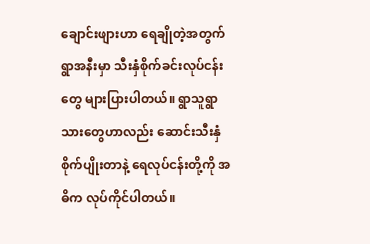ချောင်းဖျားဟာ ရေချိုတဲ့အတွက်  ရွာအနီးမှာ သီးနှံစိုက်ခင်းလုပ်ငန်းတွေ များပြားပါတယ်။ ရွာသူရွာသားတွေဟာလည်း ဆောင်းသီးနှံစိုက်ပျိုးတာနဲ့ ရေလုပ်ငန်းတို့ကို အဓိက လုပ်ကိုင်ပါတယ်။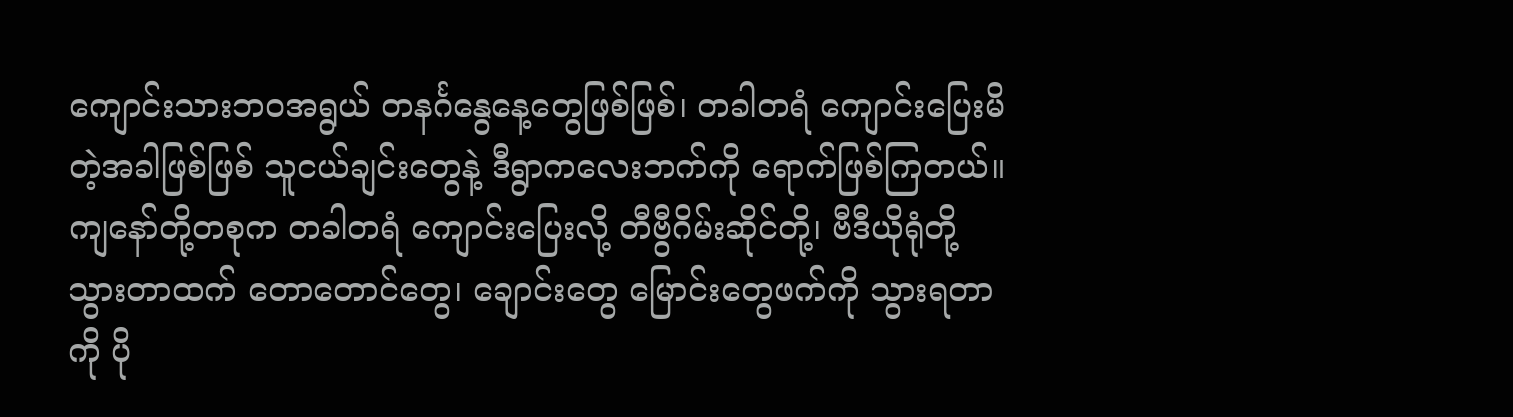ကျောင်းသားဘဝအရွယ် တနင်္ဂနွေနေ့တွေဖြစ်ဖြစ်၊ တခါတရံ ကျောင်းပြေးမိတဲ့အခါဖြစ်ဖြစ် သူငယ်ချင်းတွေနဲ့ ဒီရွာကလေးဘက်ကို ရောက်ဖြစ်ကြတယ်။ ကျနော်တို့တစုက တခါတရံ ကျောင်းပြေးလို့ တီဗွီဂိမ်းဆိုင်တို့၊ ဗီဒီယိုရုံတို့ သွားတာထက် တောတောင်တွေ၊ ချောင်းတွေ မြောင်းတွေဖက်ကို သွားရတာကို ပို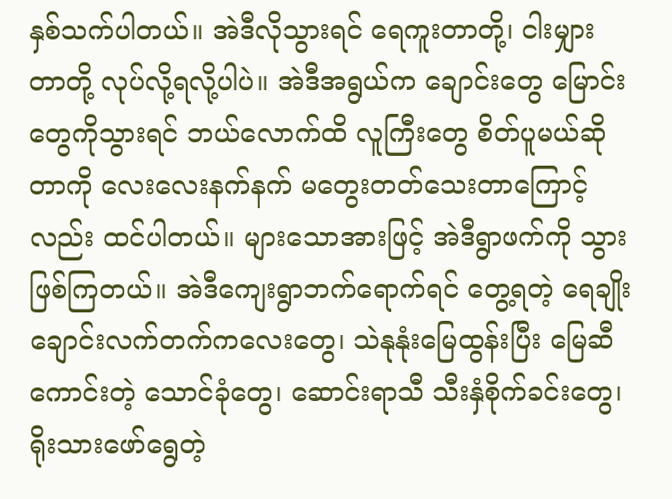နှစ်သက်ပါတယ်။ အဲဒီလိုသွားရင် ရေကူးတာတို့၊ ငါးမျှားတာတို့ လုပ်လို့ရလို့ပါပဲ။ အဲဒီအရွယ်က ချောင်းတွေ မြောင်းတွေကိုသွားရင် ဘယ်လောက်ထိ လူကြီးတွေ စိတ်ပူမယ်ဆိုတာကို လေးလေးနက်နက် မတွေးတတ်သေးတာကြောင့်လည်း ထင်ပါတယ်။ များသောအားဖြင့် အဲဒီရွာဖက်ကို သွားဖြစ်ကြတယ်။ အဲဒီကျေးရွာဘက်ရောက်ရင် တွေ့ရတဲ့ ရေချိုးချောင်းလက်တက်ကလေးတွေ၊ သဲနုနုံးမြေထွန်းပြီး မြေဆီကောင်းတဲ့ သောင်ခုံတွေ၊ ဆောင်းရာသီ သီးနှံစိုက်ခင်းတွေ၊ ရိုးသားဖော်ရွေတဲ့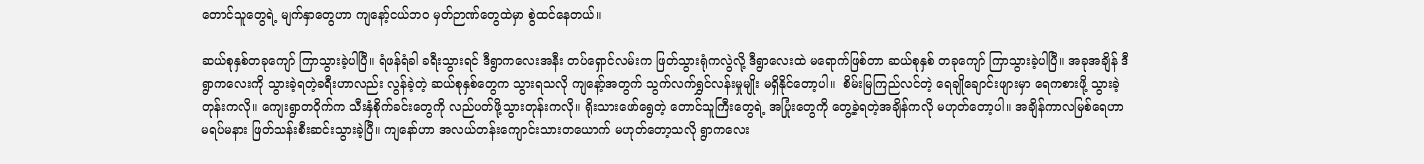တောင်သူတွေရဲ့ မျက်နှာတွေဟာ ကျနော့်ငယ်ဘဝ မှတ်ဉာဏ်တွေထဲမှာ စွဲထင်နေတယ်။

ဆယ်စုနှစ်တခုကျော် ကြာသွားခဲ့ပါပြီ။ ရံဖန်ရံခါ ခရီးသွားရင် ဒီရွာကလေးအနီး တပ်ရှောင်လမ်းက ဖြတ်သွားရုံကလွဲလို့ ဒီရွာလေးထဲ မရောက်ဖြစ်တာ ဆယ်စုနှစ် တခုကျော် ကြာသွားခဲ့ပါပြီ။ အခုအချိန် ဒီရွာကလေးကို သွားခဲ့ရတဲ့ခရီးဟာလည်း လွန်ခဲ့တဲ့ ဆယ်စုနှစ်တွေက သွားရသလို ကျနော့်အတွက် သွက်လက်ရွှင်လန်းမှုမျိုး မရှိနိုင်တော့ပါ။  စိမ်းမြကြည်လင်တဲ့ ရေချိုချောင်းဖျားမှာ ရေကစားဖို့ သွားခဲ့တုန်းကလို။ ကျေးရွာတဝိုက်က သီးနှံစိုက်ခင်းတွေကို လည်ပတ်ဖို့သွားတုန်းကလို။ ရိုးသားဖော်ရွေတဲ့ တောင်သူကြီးတွေရဲ့ အပြုံးတွေကို တွေ့ခဲ့ရတဲ့အချိန်ကလို မဟုတ်တော့ပါ။ အချိန်ကာလမြစ်ရေဟာ မရပ်မနား ဖြတ်သန်းစီးဆင်းသွားခဲ့ပြီ။ ကျနော်ဟာ အလယ်တန်းကျောင်းသားတယောက် မဟုတ်တော့သလို ရွာကလေး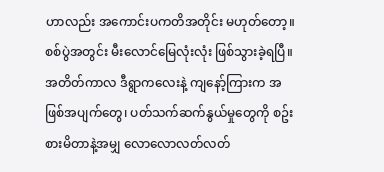ဟာလည်း အကောင်းပကတိအတိုင်း မဟုတ်တော့။  စစ်ပွဲအတွင်း မီးလောင်မြေလုံးလုံး ဖြစ်သွားခဲ့ရပြီ။ အတိတ်ကာလ ဒီရွာကလေးနဲ့ ကျနော့်ကြားက အဖြစ်အပျက်တွေ၊ ပတ်သက်ဆက်နွယ်မှုတွေကို စဥ်းစားမိတာနဲ့အမျှ လောလောလတ်လတ်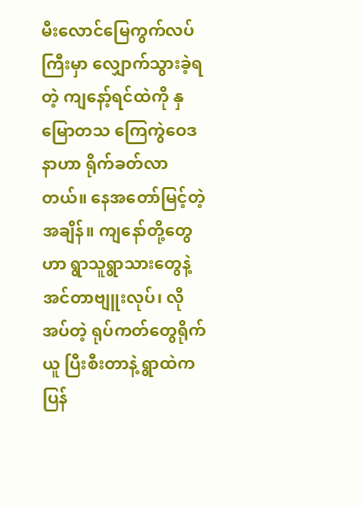မီးလောင်မြေကွက်လပ်ကြီးမှာ လျှောက်သွားခဲ့ရတဲ့ ကျနော့်ရင်ထဲကို နှမြောတသ ကြေကွဲဝေဒနာဟာ ရိုက်ခတ်လာတယ်။ နေအတော်မြင့်တဲ့အချိန်။ ကျနော်တို့တွေဟာ ရွာသူရွာသားတွေနဲ့ အင်တာဗျူးလုပ်၊ လိုအပ်တဲ့ ရုပ်ကတ်တွေရိုက်ယူ ပြီးစီးတာနဲ့ ရွာထဲက ပြန်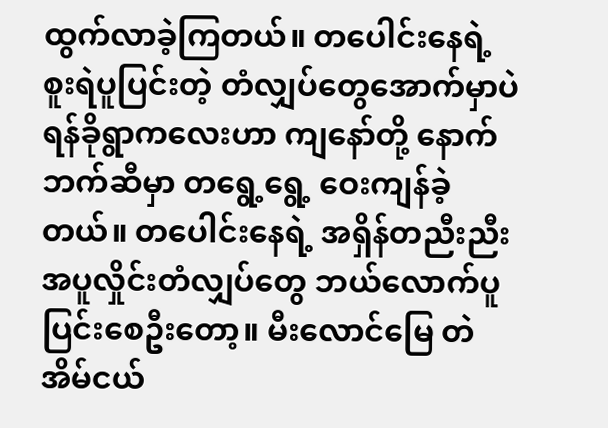ထွက်လာခဲ့ကြတယ်။ တပေါင်းနေရဲ့ စူးရဲပူပြင်းတဲ့ တံလျှပ်တွေအောက်မှာပဲ ရန်ခိုရွာကလေးဟာ ကျနော်တို့ နောက်ဘက်ဆီမှာ တရွေ့ရွေ့ ဝေးကျန်ခဲ့တယ်။ တပေါင်းနေရဲ့ အရှိန်တညီးညီး အပူလှိုင်းတံလျှပ်တွေ ဘယ်လောက်ပူပြင်းစေဦးတော့။ မီးလောင်မြေ တဲအိမ်ငယ်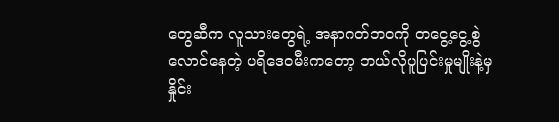တွေဆီက လူသားတွေရဲ့ အနာဂတ်ဘဝကို တငွေ့ငွေ့စွဲလောင်နေတဲ့ ပရိဒေဝမီးကတော့ ဘယ်လိုပူပြင်းမှုမျိုးနဲ့မှ နှိုင်း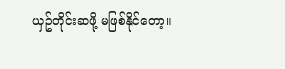ယှဥ်တိုင်းဆဖို့ မဖြစ်နိုင်တော့။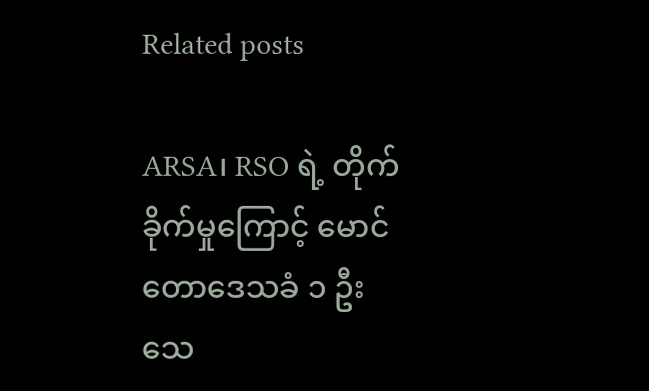Related posts

ARSA၊ RSO ရဲ့ တိုက်ခိုက်မှုကြောင့် မောင်တောဒေသခံ ၁ ဦး သေ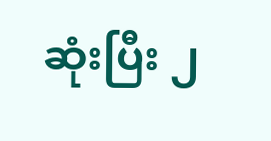ဆုံးပြီး ၂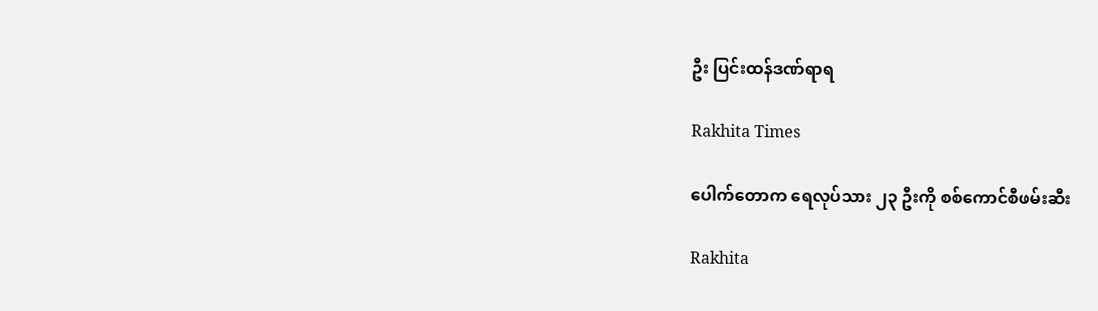ဦး ပြင်းထန်ဒဏ်ရာရ

Rakhita Times

ပေါက်တောက ရေလုပ်သား ၂၃ ဦးကို စစ်ကောင်စီဖမ်းဆီး

Rakhita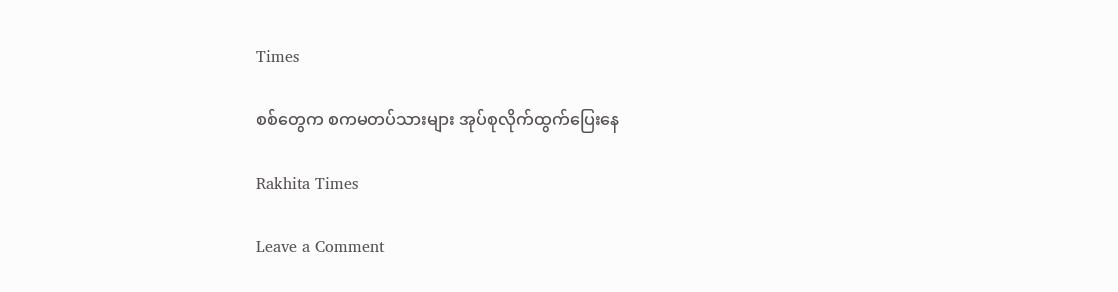Times

စစ်တွေက စကမတပ်သားများ အုပ်စုလိုက်ထွက်ပြေးနေ

Rakhita Times

Leave a Comment